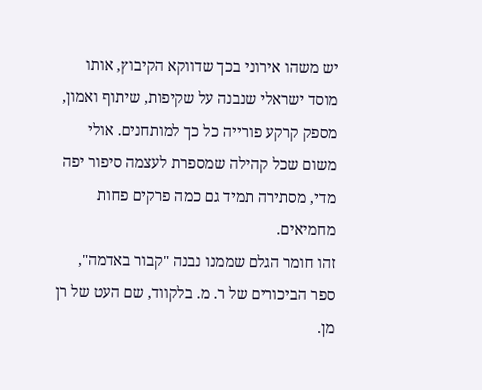יש משהו אירוני בכך שדווקא הקיבוץ, אותו מוסד ישראלי שנבנה על שקיפות, שיתוף ואמון, מספק קרקע פורייה כל כך למותחנים. אולי משום שכל קהילה שמספרת לעצמה סיפור יפה מדי, מסתירה תמיד גם כמה פרקים פחות מחמיאים.
זהו חומר הגלם שממנו נבנה "קבור באדמה", ספר הביכורים של ר. מ. בלקווד, שם העט של רן מן.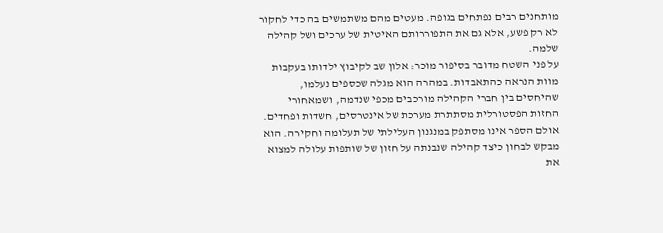מותחנים רבים נפתחים בגופה. מעטים מהם משתמשים בה כדי לחקור לא רק פשע, אלא גם את התפוררותם האיטית של ערכים ושל קהילה שלמה.
על פני השטח מדובר בסיפור מוכר: אלון שב לקיבוץ ילדותו בעקבות מוות הנראה כהתאבדות. במהרה הוא מגלה שכספים נעלמו, שהיחסים בין חברי הקהילה מורכבים מכפי שנדמה, ושמאחורי החזות הפסטורלית מסתתרת מערכת של אינטרסים, חשדות ופחדים. אולם הספר אינו מסתפק במנגנון העלילתי של תעלומה וחקירה. הוא מבקש לבחון כיצד קהילה שנבנתה על חזון של שותפות עלולה למצוא את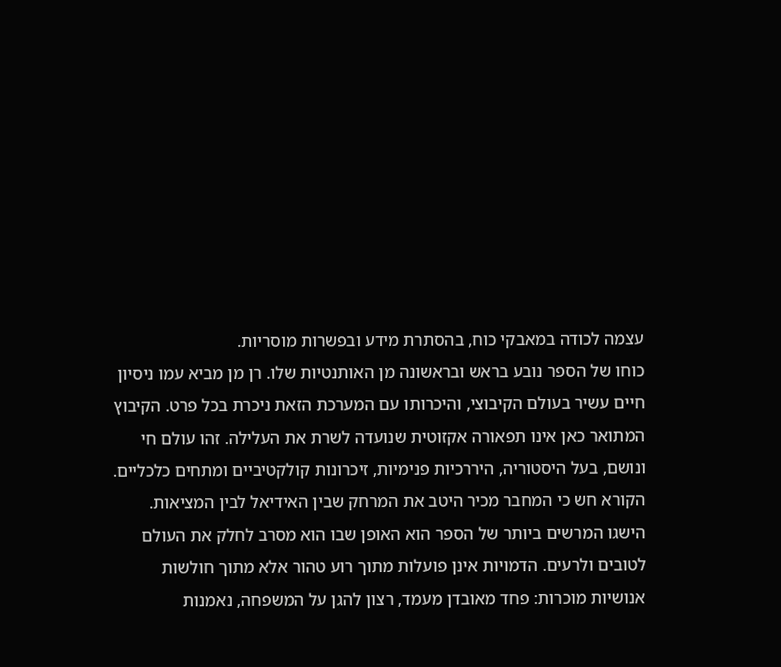עצמה לכודה במאבקי כוח, בהסתרת מידע ובפשרות מוסריות.
כוחו של הספר נובע בראש ובראשונה מן האותנטיות שלו. רן מן מביא עמו ניסיון חיים עשיר בעולם הקיבוצי, והיכרותו עם המערכת הזאת ניכרת בכל פרט. הקיבוץ המתואר כאן אינו תפאורה אקזוטית שנועדה לשרת את העלילה. זהו עולם חי ונושם, בעל היסטוריה, היררכיות פנימיות, זיכרונות קולקטיביים ומתחים כלכליים. הקורא חש כי המחבר מכיר היטב את המרחק שבין האידיאל לבין המציאות.
הישגו המרשים ביותר של הספר הוא האופן שבו הוא מסרב לחלק את העולם לטובים ולרעים. הדמויות אינן פועלות מתוך רוע טהור אלא מתוך חולשות אנושיות מוכרות: פחד מאובדן מעמד, רצון להגן על המשפחה, נאמנות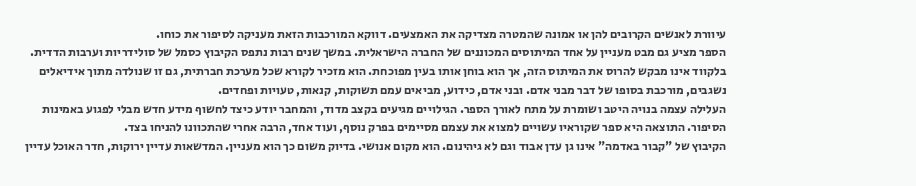עיוורת לאנשים הקרובים להן או אמונה שהמטרה מצדיקה את האמצעים. דווקא המורכבות הזאת מעניקה לסיפור את כוחו.
הספר מציע גם מבט מעניין על אחד המיתוסים המכוננים של החברה הישראלית. במשך שנים רבות נתפס הקיבוץ כסמל של סולידריות וערבות הדדית. בלקווד אינו מבקש להרוס את המיתוס הזה, אך הוא בוחן אותו בעין מפוכחת. הוא מזכיר לקורא שכל מערכת חברתית, גם זו שנולדה מתוך אידיאלים נשגבים, מורכבת בסופו של דבר מבני אדם. ובני אדם, כידוע, מביאים עמם תשוקות, קנאות, טעויות ופחדים.
העלילה עצמה בנויה היטב ושומרת על מתח לאורך הספר. הגילויים מגיעים בקצב מדוד, והמחבר יודע כיצד לחשוף מידע חדש מבלי לפגוע באמינות הסיפור. התוצאה היא ספר שקוראיו עשויים למצוא את עצמם מסיימים בפרק נוסף, ועוד אחד, הרבה אחרי שהתכוונו להניחו בצד.
הקיבוץ של "קבור באדמה" אינו גן עדן אבוד וגם לא גיהינום. הוא מקום אנושי. בדיוק משום כך הוא מעניין. המדשאות עדיין ירוקות, חדר האוכל עדיין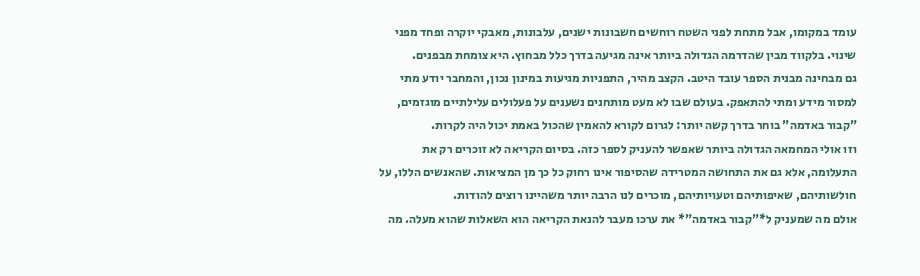עומד במקומו, אבל מתחת לפני השטח רוחשים חשבונות ישנים, עלבונות, מאבקי יוקרה ופחד מפני שינוי. בלקווד מבין שהדרמה הגדולה ביותר אינה מגיעה בדרך כלל מבחוץ. היא צומחת מבפנים.
גם מבחינה מבנית הספר עובד היטב. הקצב מהיר, התפניות מגיעות במינון נכון, והמחבר יודע מתי למסור מידע ומתי להתאפק. בעולם שבו לא מעט מותחנים נשענים על פעלולים עלילתיים מוגזמים, "קבור באדמה" בוחר בדרך קשה יותר: לגרום לקורא להאמין שהכול באמת יכול היה לקרות.
וזו אולי המחמאה הגדולה ביותר שאפשר להעניק לספר כזה. בסיום הקריאה לא זוכרים רק את התעלומה, אלא גם את התחושה המטרידה שהסיפור אינו רחוק כל כך מן המציאות. שהאנשים הללו, על חולשותיהם, שאיפותיהם וטעויותיהם, מוכרים לנו הרבה יותר משהיינו רוצים להודות.
אולם מה שמעניק ל*"קבור באדמה"* את ערכו מעבר להנאת הקריאה הוא השאלות שהוא מעלה. מה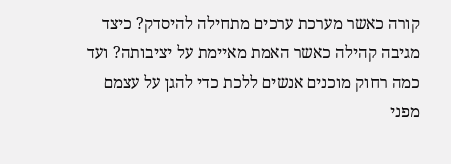קורה כאשר מערכת ערכים מתחילה להיסדק? כיצד מגיבה קהילה כאשר האמת מאיימת על יציבותה? ועד כמה רחוק מוכנים אנשים ללכת כדי להגן על עצמם מפני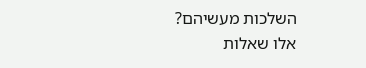השלכות מעשיהם?
אלו שאלות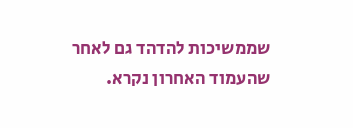שממשיכות להדהד גם לאחר שהעמוד האחרון נקרא.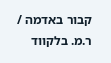קבור באדמה / ר.מ. בלקווד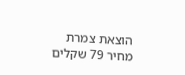הוצאת צמרת
מחיר 79 שקלים